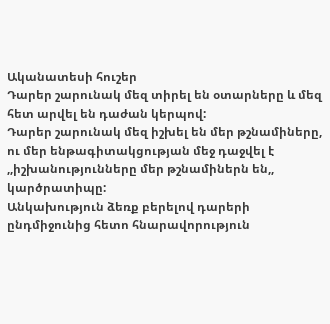Ականատեսի հուշեր
Դարեր շարունակ մեզ տիրել են օտարները և մեզ հետ արվել են դաժան կերպով:
Դարեր շարունակ մեզ իշխել են մեր թշնամիները, ու մեր ենթագիտակցության մեջ դաջվել է ,,իշխանությունները մեր թշնամիներն են,, կարծրատիպը:
Անկախություն ձեռք բերելով դարերի ընդմիջունից հետո հնարավորություն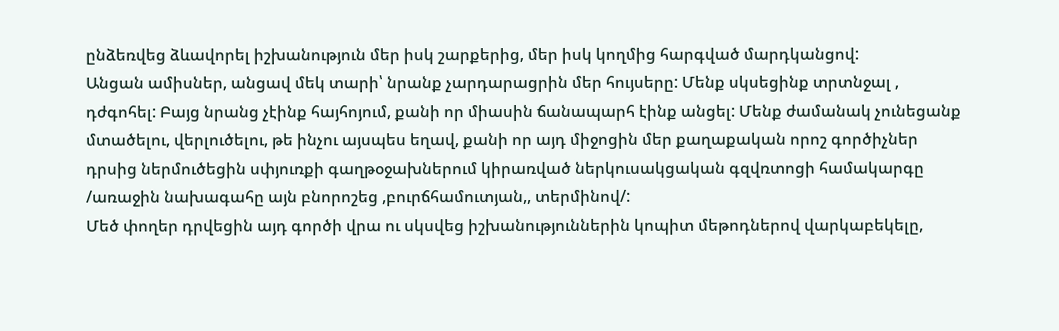ընձեռվեց ձևավորել իշխանություն մեր իսկ շարքերից, մեր իսկ կողմից հարգված մարդկանցով:
Անցան ամիսներ, անցավ մեկ տարի՝ նրանք չարդարացրին մեր հույսերը: Մենք սկսեցինք տրտնջալ , դժգոհել: Բայց նրանց չէինք հայհոյում, քանի որ միասին ճանապարհ էինք անցել: Մենք ժամանակ չունեցանք մտածելու, վերլուծելու, թե ինչու այսպես եղավ, քանի որ այդ միջոցին մեր քաղաքական որոշ գործիչներ դրսից ներմուծեցին սփյուռքի գաղթօջախներում կիրառված ներկուսակցական գզվռտոցի համակարգը /առաջին նախագահը այն բնորոշեց ,բուրճհամուտյան,, տերմինով/:
Մեծ փողեր դրվեցին այդ գործի վրա ու սկսվեց իշխանություններին կոպիտ մեթոդներով վարկաբեկելը,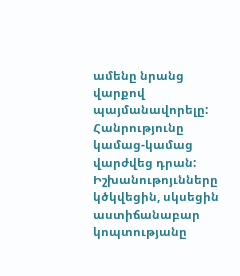ամենը նրանց վարքով պայմանավորելը:
Հանրությունը կամաց-կամաց վարժվեց դրան:
Իշխանութոյւնները կծկվեցին, սկսեցին աստիճանաբար կոպտությանը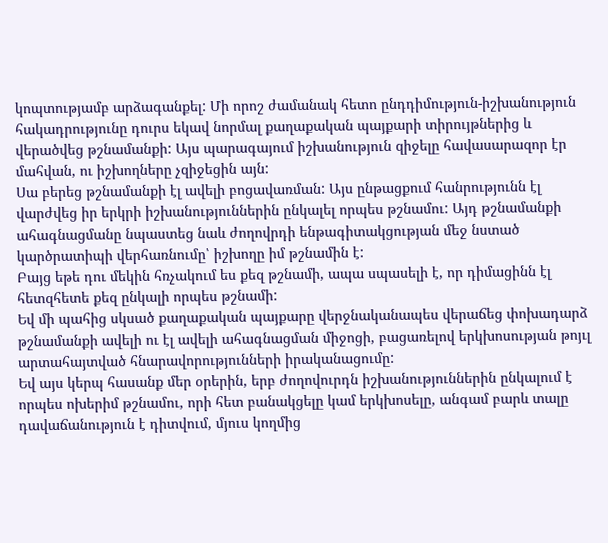կոպտությամբ արձագանքել: Մի որոշ ժամանակ հետո ընդդիմություն-իշխանություն հակադրությունը դուրս եկավ նորմալ քաղաքական պայքարի տիրույթներից և վերածվեց թշնամանքի: Այս պարագայում իշխանություն զիջելը հավասարազոր էր մահվան, ու իշխողները չզիջեցին այն:
Սա բերեց թշնամանքի էլ ավելի բոցավառման: Այս ընթացքում հանրությունն էլ վարժվեց իր երկրի իշխանություններին ընկալել որպես թշնամու: Այդ թշնամանքի ահագնացմանը նպաստեց նաև ժողովրդի ենթագիտակցության մեջ նստած կարծրատիպի վերհառնումը՝ իշխողը իմ թշնամին է:
Բայց եթե դու մեկին հռչակում ես քեզ թշնամի, ապա սպասելի է, որ դիմացինն էլ հետզհետե քեզ ընկալի որպես թշնամի:
Եվ մի պահից սկսած քաղաքական պայքարը վերջնականապես վերաճեց փոխադարձ թշնամանքի ավելի ու էլ ավելի ահագնացման միջոցի, բացառելով երկխոսության թոյւլ արտահայտված հնարավորությունների իրականացումը:
Եվ այս կերպ հասանք մեր օրերին, երբ ժողովուրդն իշխանություններին ընկալում է որպես ոխերիմ թշնամու, որի հետ բանակցելը կամ երկխոսելը, անգամ բարև տալը դավաճանություն է դիտվում, մյուս կողմից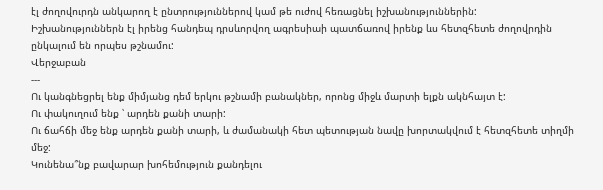էլ ժողովուրդն անկարող է ընտրություններով կամ թե ուժով հեռացնել իշխանություններին:
Իշխանություններն էլ իրենց հանդեպ դրսևորվող ագրեսիաի պատճառով իրենք ևս հետզհետե ժողովրդին ընկալում են որպես թշնամու:
Վերջաբան
---
Ու կանգնեցրել ենք միմյանց դեմ երկու թշնամի բանակներ, որոնց միջև մարտի ելքն ակնհայտ է:
Ու փակուղում ենք ՝ արդեն քանի տարի:
Ու ճահճի մեջ ենք արդեն քանի տարի, և ժամանակի հետ պետության նավը խորտակվում է հետզհետե տիղմի մեջ:
Կունենա՞նք բավարար խոհեմություն քանդելու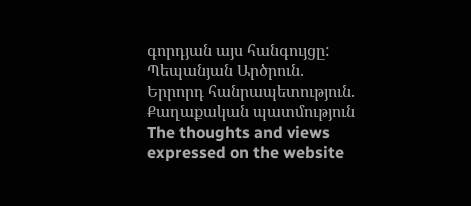գորդյան այս հանգույցը:
Պեպանյան Արծրուն. Երրորդ հանրապետություն. Քաղաքական պատմություն
The thoughts and views expressed on the website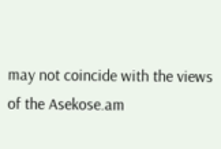may not coincide with the views of the Asekose.am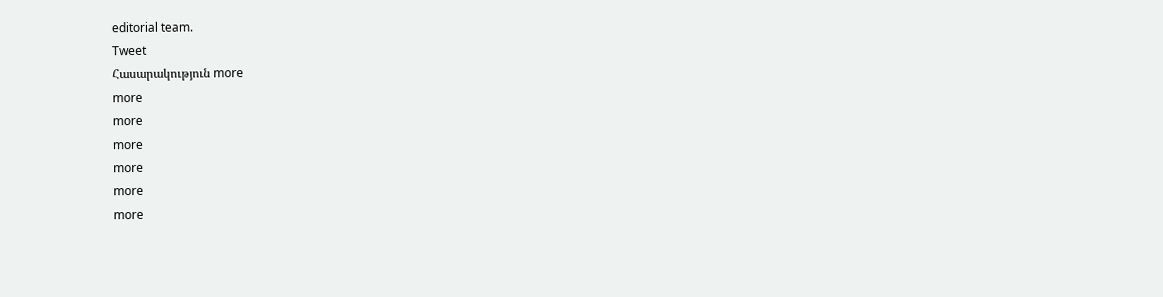editorial team.
Tweet
Հասարակություն more
more
more
more
more
more
more